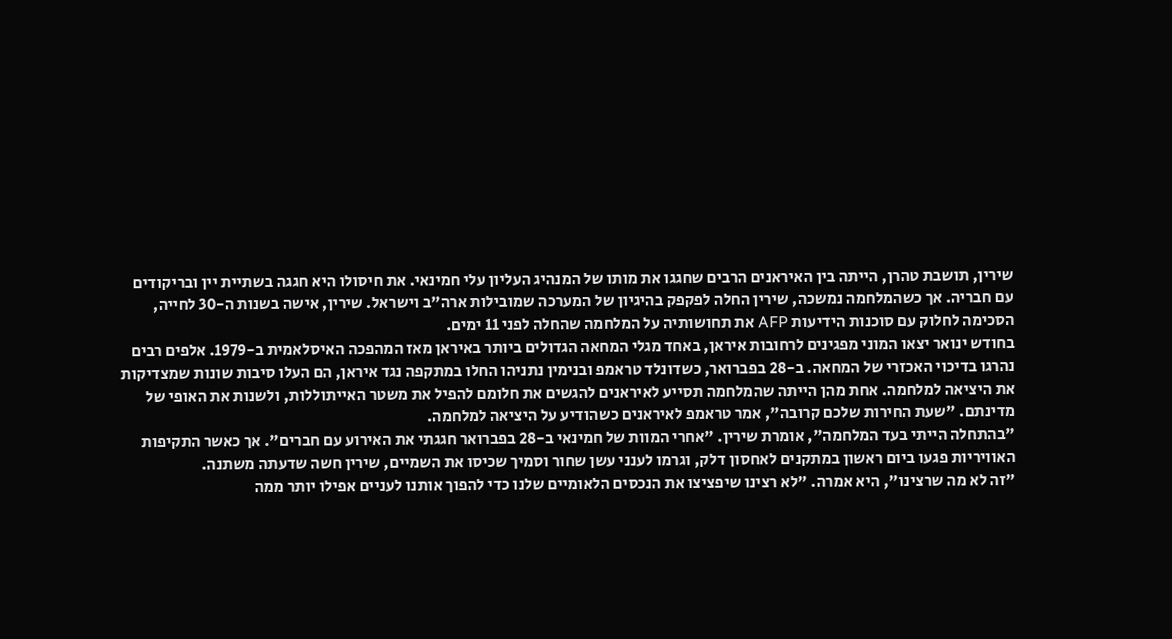שירין, תושבת טהרן, הייתה בין האיראנים הרבים שחגגו את מותו של המנהיג העליון עלי חמינאי. את חיסולו היא חגגה בשתיית יין ובריקודים עם חבריה. אך כשהמלחמה נמשכה, שירין החלה לפקפק בהיגיון של המערכה שמובילות ארה"ב וישראל. שירין, אישה בשנות ה-30 לחייה, הסכימה לחלוק עם סוכנות הידיעות AFP את תחושותיה על המלחמה שהחלה לפני 11 ימים.
בחודש ינואר יצאו המוני מפגינים לרחובות איראן, באחד מגלי המחאה הגדולים ביותר באיראן מאז המהפכה האיסלאמית ב-1979. אלפים רבים נהרגו בדיכוי האכזרי של המחאה. ב-28 בפברואר, כשדונלד טראמפ ובנימין נתניהו החלו במתקפה נגד איראן, הם העלו סיבות שונות שמצדיקות את היציאה למלחמה. אחת מהן הייתה שהמלחמה תסייע לאיראנים להגשים את חלומם להפיל את משטר האייתוללות, ולשנות את האופי של מדינתם. "שעת החירות שלכם קרובה", אמר טראמפ לאיראנים כשהודיע על היציאה למלחמה.
"בהתחלה הייתי בעד המלחמה", אומרת שירין. "אחרי המוות של חמינאי ב-28 בפברואר חגגתי את האירוע עם חברים". אך כאשר התקיפות האוויריות פגעו ביום ראשון במתקנים לאחסון דלק, וגרמו לענני עשן שחור וסמיך שכיסו את השמיים, שירין חשה שדעתה משתנה.
"זה לא מה שרצינו", היא אמרה. "לא רצינו שיפציצו את הנכסים הלאומיים שלנו כדי להפוך אותנו לעניים אפילו יותר ממה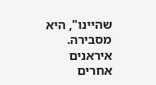שהיינו", היא מסבירה. איראנים אחרים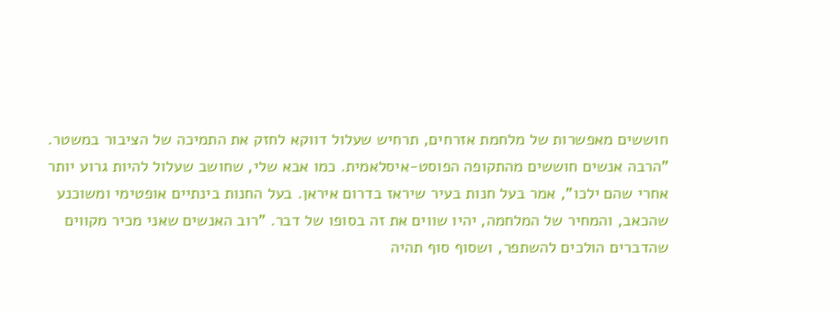חוששים מאפשרות של מלחמת אזרחים, תרחיש שעלול דווקא לחזק את התמיכה של הציבור במשטר.
"הרבה אנשים חוששים מהתקופה הפוסט-איסלאמית. כמו אבא שלי, שחושב שעלול להיות גרוע יותר אחרי שהם ילכו", אמר בעל חנות בעיר שיראז בדרום איראן. בעל החנות בינתיים אופטימי ומשוכנע שהכאב, והמחיר של המלחמה, יהיו שווים את זה בסופו של דבר. "רוב האנשים שאני מכיר מקווים שהדברים הולכים להשתפר, ושסוף סוף תהיה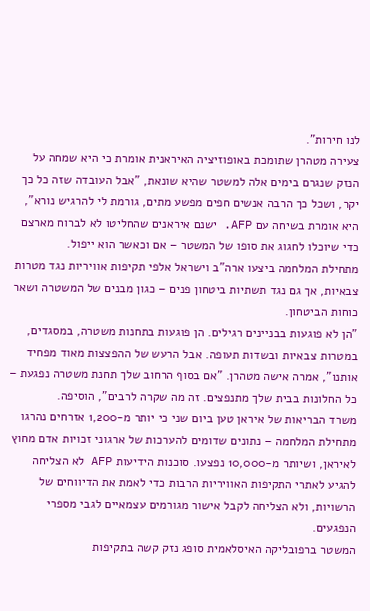לנו חירות".
צעירה מטהרן שתומכת באופוזיציה האיראנית אומרת כי היא שמחה על הנזק שנגרם בימים אלה למשטר שהיא שונאת, "אבל העובדה שזה כל כך יקר, ושכל כך הרבה אנשים חפים מפשע מתים, גורמת לי להרגיש נורא", היא אומרת בשיחה עם AFP. ישנם איראנים שהחליטו לא לברוח מארצם כדי שיוכלו לחגוג את סופו של המשטר – אם וכאשר הוא ייפול.
מתחילת המלחמה ביצעו ארה"ב וישראל אלפי תקיפות אוויריות נגד מטרות צבאיות, אך גם נגד תשתיות ביטחון פנים – כגון מבנים של המשטרה ושאר כוחות הביטחון.
"הן לא פוגעות בבניינים רגילים. הן פוגעות בתחנות משטרה, במסגדים, במטרות צבאיות ובשדות תעופה. אבל הרעש של ההפצצות מאוד מפחיד אותנו", אמרה אישה מטהרן. "אם בסוף הרחוב שלך תחנת משטרה נפגעת – כל החלונות בבית שלך מתנפצים. זה מה שקרה לרבים", הוסיפה.
משרד הבריאות של איראן טען ביום שני כי יותר מ-1,200 אזרחים נהרגו מתחילת המלחמה – נתונים שדומים להערכות של ארגוני זכויות אדם מחוץ לאיראן, ושיותר מ-10,000 נפצעו. סוכנות הידיעות AFP לא הצליחה להגיע לאתרי התקיפות האוויריות הרבות כדי לאמת את הדיווחים של הרשויות, ולא הצליחה לקבל אישור מגורמים עצמאיים לגבי מספרי הנפגעים.
המשטר ברפובליקה האיסלאמית סופג נזק קשה בתקיפות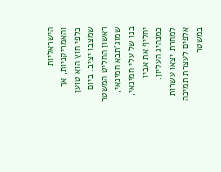הישראליות והאמריקניות, אך כלפי חוץ הוא טוען שמצבו יציב. ביום ראשון החליט המשטר שמוג'תבא חמינאי, בנו של עלי חמינאי, יחליף את אביו כמנהיג העליון. למחרת יצאו עשרות אלפים לעצרת תמיכה במשטר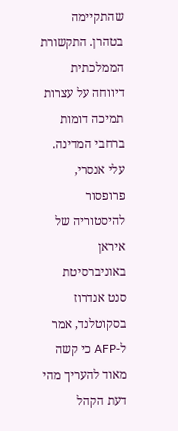שהתקיימה בטהרן. התקשורת הממלכתית דיווחה על עצרות תמיכה דומות ברחבי המדינה.
עלי אנסרי, פרופסור להיסטוריה של איראן באוניברסיטת סנט אנדרוז בסקוטלנד, אמר ל-AFP כי קשה מאוד להעריך מהי דעת הקהל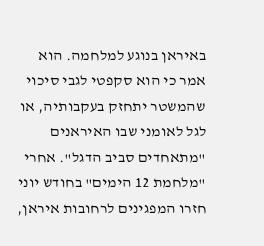באיראן בנוגע למלחמה. הוא אמר כי הוא סקפטי לגבי סיכוי שהמשטר יתחזק בעקבותיה, או לגל לאומני שבו האיראנים "מתאחדים סביב הדגל". אחרי "מלחמת 12 הימים" בחודש יוני חזרו המפגינים לרחובות איראן,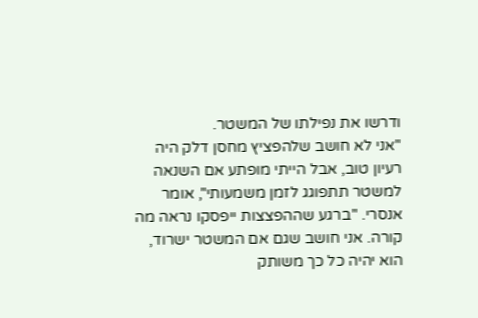ודרשו את נפילתו של המשטר.
"אני לא חושב שלהפציץ מחסן דלק היה רעיון טוב, אבל הייתי מופתע אם השנאה למשטר תתפוגג לזמן משמעותי", אומר אנסרי. "ברגע שההפצצות ייפסקו נראה מה קורה. אני חושב שגם אם המשטר ישרוד, הוא יהיה כל כך משותק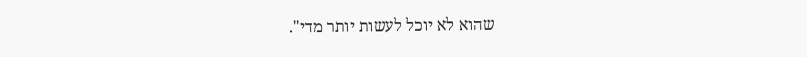שהוא לא יוכל לעשות יותר מדי".